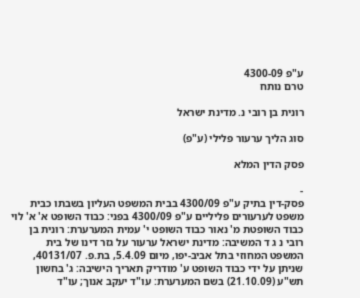ע"פ 4300-09
טרם נותח

רונית בן רובי נ. מדינת ישראל

סוג הליך ערעור פלילי (ע"פ)

פסק הדין המלא

-
פסק-דין בתיק ע"פ 4300/09 בבית המשפט העליון בשבתו כבית משפט לערעורים פליליים ע"פ 4300/09 בפני: כבוד השופט א' א' לוי כבוד השופטת מ' נאור כבוד השופט י' עמית המערערת: רונית בן רובי נ ג ד המשיבה: מדינת ישראל ערעור על גזר דינו של בית המשפט המחוזי בתל אביב-יפו, מיום 5.4.09, בת.פ. 40131/07, שניתן על ידי כבוד השופט ע' מודריק תאריך הישיבה: ג' בחשון תש"ע (21.10.09) בשם המערערת: עו"ד יעקב אנוך; עו"ד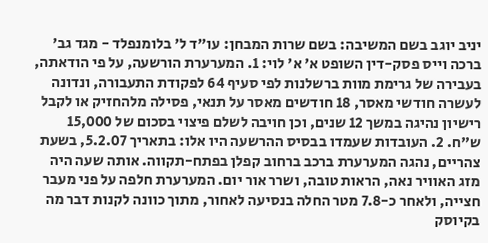יניב יוגב בשם המשיבה: בשם שרות המבחן: עו"ד ל' בלומנפלד - מגד גב' ברכה וייס פסק-דין השופט א' א' לוי: 1. המערערת הורשעה, על פי הודאתה, בעבירה של גרימת מוות ברשלנות לפי סעיף 64 לפקודת התעבורה, ונדונה לעשרה חודשי מאסר, 18 חודשים מאסר על תנאי, פסילה מלהחזיק או לקבל רישיון נהיגה במשך 12 שנים, וכן חויבה לשלם פיצוי בסכום של 15,000 ש"ח. 2. העובדות שעמדו בבסיס ההרשעה היו אלו: בתאריך 5.2.07, בשעת צהריים, נהגה המערערת ברכב ברחוב קפלן בפתח-תקווה. אותה שעה היה מזג האוויר נאה, הראות טובה, ושרר אור יום. המערערת חלפה על פני מעבר חצייה, ולאחר כ-7.8 מטר החלה בנסיעה לאחור, מתוך כוונה לקנות דבר מה בקיוסק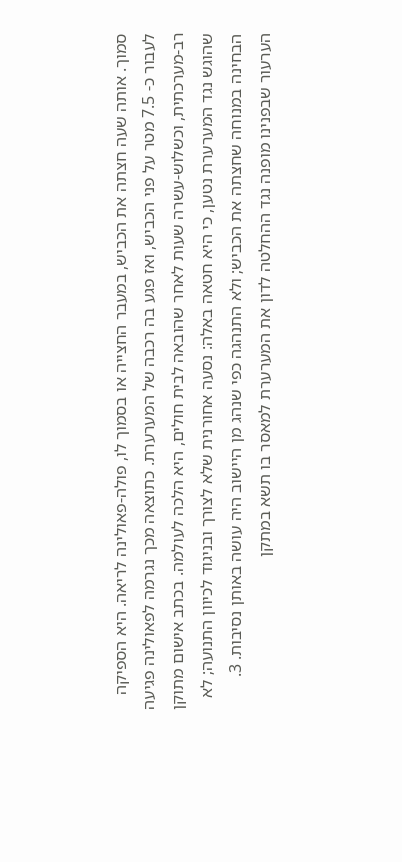סמוך. אותה שעה חצתה את הכביש, במעבר החצייה או בסמוך לו, פולה-פאולינה לריאה. היא הספיקה לעבור כ- 7.5 מטר על פני הכביש, ואז פגע בה רכבה של המערערת. כתוצאה מכך נגרמה לפאולינה פגיעה רב-מערכתית, וכשלוש-עשרה שעות לאחר שהובאה לבית חולים, היא הלכה לעולמה. בכתב אישום מתוקן שהוגש נגד המערערת נטען, כי היא חטאה באלה: נסעה אחורנית שלא לצורך ובניגוד לכיוון התנועה; לא הבחינה במנוחה שחצתה את הכביש; ולא התנהגה כפי שנהג מן היישוב היה עושה באותן נסיבות. 3. הערעור שבפנינו מופנה נגד ההחלטה לדון את המערערת למאסר בו תשא במתקן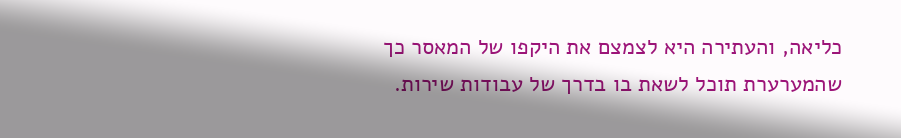כליאה, והעתירה היא לצמצם את היקפו של המאסר כך שהמערערת תוכל לשאת בו בדרך של עבודות שירות.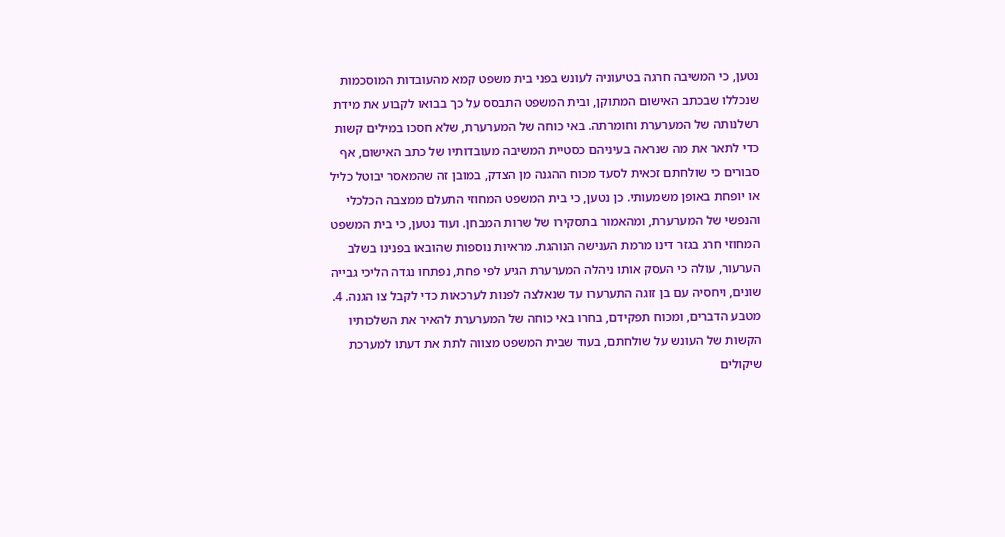נטען, כי המשיבה חרגה בטיעוניה לעונש בפני בית משפט קמא מהעובדות המוסכמות שנכללו שבכתב האישום המתוקן, ובית המשפט התבסס על כך בבואו לקבוע את מידת רשלנותה של המערערת וחומרתה. באי כוחה של המערערת, שלא חסכו במילים קשות כדי לתאר את מה שנראה בעיניהם כסטיית המשיבה מעובדותיו של כתב האישום, אף סבורים כי שולחתם זכאית לסעד מכוח ההגנה מן הצדק, במובן זה שהמאסר יבוטל כליל או יופחת באופן משמעותי. כן נטען, כי בית המשפט המחוזי התעלם ממצבה הכלכלי והנפשי של המערערת, ומהאמור בתסקירו של שרות המבחן. ועוד נטען, כי בית המשפט המחוזי חרג בגזר דינו מרמת הענישה הנוהגת. מראיות נוספות שהובאו בפנינו בשלב הערעור, עולה כי העסק אותו ניהלה המערערת הגיע לפי פחת, נפתחו נגדה הליכי גבייה שונים, ויחסיה עם בן זוגה התערערו עד שנאלצה לפנות לערכאות כדי לקבל צו הגנה. 4. מטבע הדברים, ומכוח תפקידם, בחרו באי כוחה של המערערת להאיר את השלכותיו הקשות של העונש על שולחתם, בעוד שבית המשפט מצווה לתת את דעתו למערכת שיקולים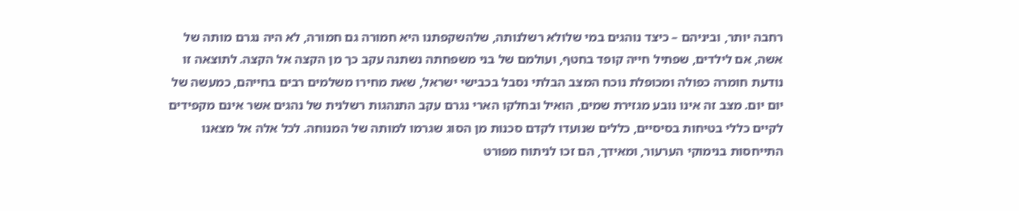רחבה יותר, וביניהם – כיצד נוהגים במי שלולא רשלנותה, שלהשקפתנו היא חמורה גם חמורה, לא היה נגרם מותה של אשה, אם לילדים, שפתיל חייה קופד בחטף, ועולמם של בני משפחתה נשתנה עקב כך מן הקצה אל הקצה. לתוצאה זו נודעת חומרה כפולה ומכופלת נוכח המצב הבלתי נסבל בכבישי ישראל, שאת מחירו משלמים רבים בחייהם, כמעשה של יום יום. מצב זה אינו נובע מגזירת שמים, הואיל ובחלקו הארי נגרם עקב התנהגות רשלנית של נהגים אשר אינם מקפידים לקיים כללי בטיחות בסיסיים, כללים שנועדו לקדם סכנות מן הסוג שגרמו למותה של המנוחה. לכל אלה אל מצאנו התייחסות בנימוקי הערעור, ומאידך, הם זכו לניתוח מפורט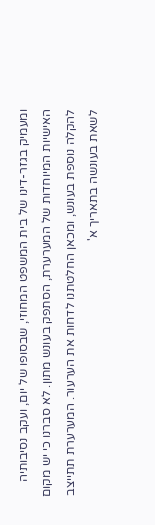ומעמיק בגזר-דינו של בית המשפט המחוזי, שבסופו של יום, ועקב נסיבותיה האישיות המיוחדות של המערערת, הסתפק בעונש מתון. לא סברנו כי יש מקום להקלה נוספת בעונש, ומכאן החלטתנו לדחות את הערעור. המערערת תתייצב לשאת בעונשה בתאריך א'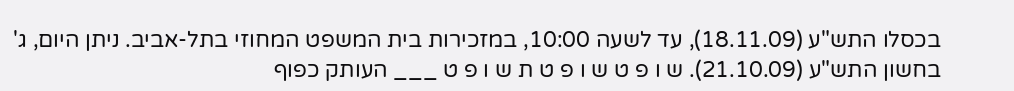בכסלו התש"ע (18.11.09), עד לשעה 10:00, במזכירות בית המשפט המחוזי בתל-אביב. ניתן היום, ג' בחשון התש"ע (21.10.09). ש ו פ ט ש ו פ ט ת ש ו פ ט ___ העותק כפוף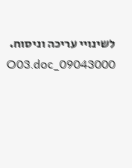לשינויי עריכה וניסוח. 09043000_O03.doc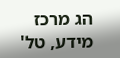הג מרכז מידע, טל'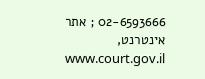02-6593666 ; אתר אינטרנט, www.court.gov.il